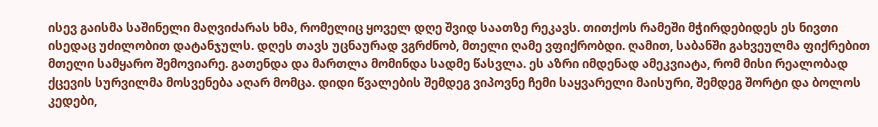ისევ გაისმა საშინელი მაღვიძარას ხმა, რომელიც ყოველ დღე შვიდ საათზე რეკავს. თითქოს რამეში მჭირდებიდეს ეს ნივთი ისედაც უძილობით დატანჯულს. დღეს თავს უცნაურად ვგრძნობ, მთელი ღამე ვფიქრობდი. ღამით, საბანში გახვეულმა ფიქრებით მთელი სამყარო შემოვიარე. გათენდა და მართლა მომინდა სადმე წასვლა. ეს აზრი იმდენად ამეკვიატა, რომ მისი რეალობად ქცევის სურვილმა მოსვენება აღარ მომცა. დიდი წვალების შემდეგ ვიპოვნე ჩემი საყვარელი მაისური, შემდეგ შორტი და ბოლოს კედები,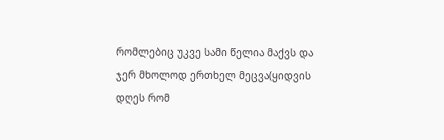რომლებიც უკვე სამი წელია მაქვს და ჯერ მხოლოდ ერთხელ მეცვა(ყიდვის დღეს რომ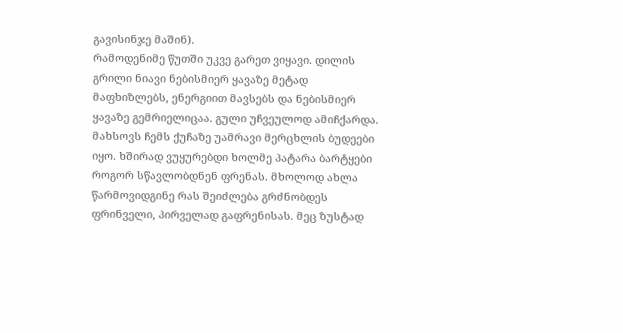გავისინჯე მაშინ).
რამოდენიმე წუთში უკვე გარეთ ვიყავი. დილის გრილი ნიავი ნებისმიერ ყავაზე მეტად მაფხიზლებს, ენერგიით მავსებს და ნებისმიერ ყავაზე გემრიელიცაა. გული უჩვეულოდ ამიჩქარდა. მახსოვს ჩემს ქუჩაზე უამრავი მერცხლის ბუდეები იყო. ხშირად ვუყურებდი ხოლმე პატარა ბარტყები როგორ სწავლობდნენ ფრენას. მხოლოდ ახლა წარმოვიდგინე რას შეიძლება გრძნობდეს ფრინველი, პირველად გაფრენისას. მეც ზუსტად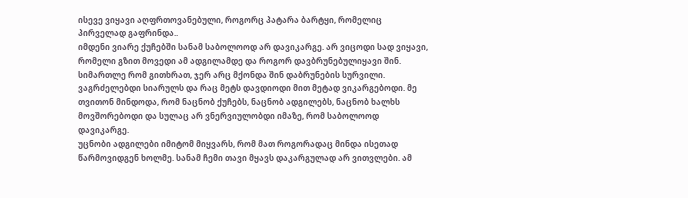ისევე ვიყავი აღფრთოვანებული, როგორც პატარა ბარტყი, რომელიც პირველად გაფრინდა..
იმდენი ვიარე ქუჩებში სანამ საბოლოოდ არ დავიკარგე. არ ვიცოდი სად ვიყავი, რომელი გზით მოვედი ამ ადგილამდე და როგორ დავბრუნებულიყავი შინ. სიმართლე რომ გითხრათ, ჯერ არც მქონდა შინ დაბრუნების სურვილი. ვაგრძელებდი სიარულს და რაც მეტს დავდიოდი მით მეტად ვიკარგებოდი. მე თვითონ მინდოდა, რომ ნაცნობ ქუჩებს, ნაცნობ ადგილებს, ნაცნობ ხალხს მოვშორებოდი და სულაც არ ვნერვიულობდი იმაზე, რომ საბოლოოდ დავიკარგე.
უცნობი ადგილები იმიტომ მიყვარს, რომ მათ როგორადაც მინდა ისეთად წარმოვიდგენ ხოლმე. სანამ ჩემი თავი მყავს დაკარგულად არ ვითვლები. ამ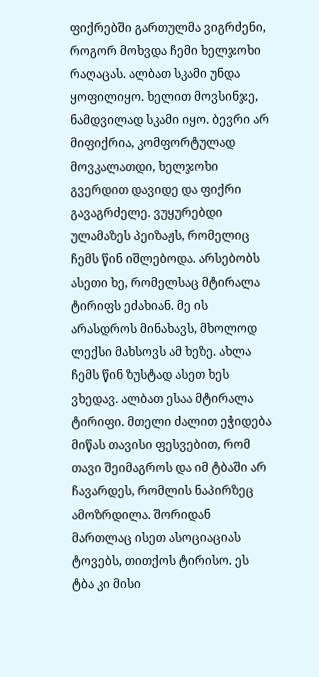ფიქრებში გართულმა ვიგრძენი, როგორ მოხვდა ჩემი ხელჯოხი რაღაცას. ალბათ სკამი უნდა ყოფილიყო. ხელით მოვსინჯე, ნამდვილად სკამი იყო. ბევრი არ მიფიქრია, კომფორტულად მოვკალათდი, ხელჯოხი გვერდით დავიდე და ფიქრი გავაგრძელე. ვუყურებდი ულამაზეს პეიზაჟს, რომელიც ჩემს წინ იშლებოდა. არსებობს ასეთი ხე, რომელსაც მტირალა ტირიფს ეძახიან. მე ის არასდროს მინახავს, მხოლოდ ლექსი მახსოვს ამ ხეზე. ახლა ჩემს წინ ზუსტად ასეთ ხეს ვხედავ. ალბათ ესაა მტირალა ტირიფი. მთელი ძალით ეჭიდება მიწას თავისი ფესვებით, რომ თავი შეიმაგროს და იმ ტბაში არ ჩავარდეს, რომლის ნაპირზეც ამოზრდილა. შორიდან მართლაც ისეთ ასოციაციას ტოვებს, თითქოს ტირისო. ეს ტბა კი მისი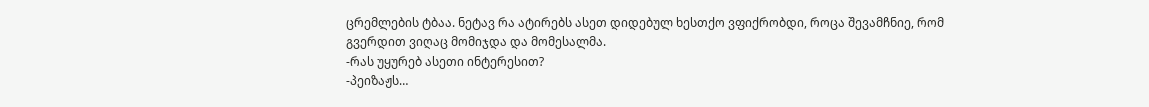ცრემლების ტბაა. ნეტავ რა ატირებს ასეთ დიდებულ ხესთქო ვფიქრობდი, როცა შევამჩნიე, რომ გვერდით ვიღაც მომიჯდა და მომესალმა.
-რას უყურებ ასეთი ინტერესით?
-პეიზაჟს…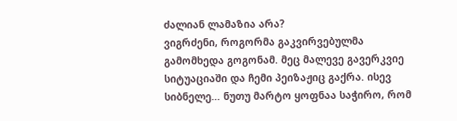ძალიან ლამაზია არა?
ვიგრძენი, როგორმა გაკვირვებულმა გამომხედა გოგონამ. მეც მალევე გავერკვიე სიტუაციაში და ჩემი პეიზაჟიც გაქრა. ისევ სიბნელე… ნუთუ მარტო ყოფნაა საჭირო, რომ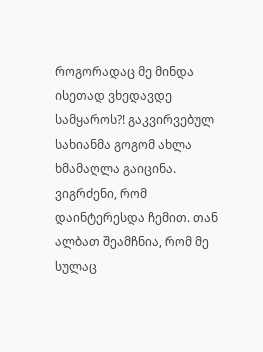როგორადაც მე მინდა ისეთად ვხედავდე სამყაროს?! გაკვირვებულ სახიანმა გოგომ ახლა ხმამაღლა გაიცინა. ვიგრძენი, რომ დაინტერესდა ჩემით. თან ალბათ შეამჩნია, რომ მე სულაც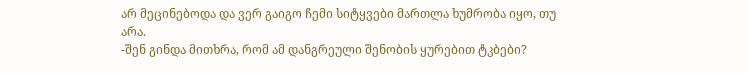არ მეცინებოდა და ვერ გაიგო ჩემი სიტყვები მართლა ხუმრობა იყო, თუ არა.
-შენ გინდა მითხრა, რომ ამ დანგრეული შენობის ყურებით ტკბები?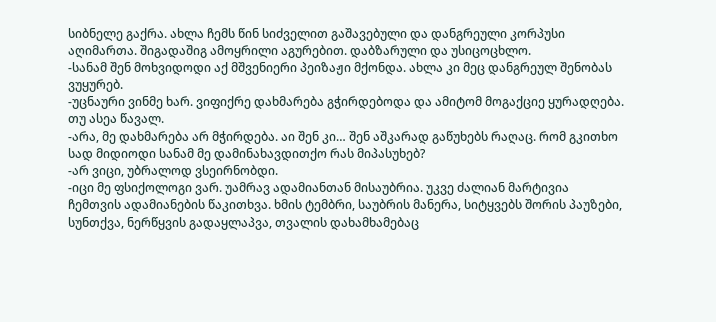სიბნელე გაქრა. ახლა ჩემს წინ სიძველით გაშავებული და დანგრეული კორპუსი აღიმართა. შიგადაშიგ ამოყრილი აგურებით. დაბზარული და უსიცოცხლო.
-სანამ შენ მოხვიდოდი აქ მშვენიერი პეიზაჟი მქონდა. ახლა კი მეც დანგრეულ შენობას ვუყურებ.
-უცნაური ვინმე ხარ. ვიფიქრე დახმარება გჭირდებოდა და ამიტომ მოგაქციე ყურადღება. თუ ასეა წავალ.
-არა, მე დახმარება არ მჭირდება. აი შენ კი… შენ აშკარად გაწუხებს რაღაც. რომ გკითხო სად მიდიოდი სანამ მე დამინახავდითქო რას მიპასუხებ?
-არ ვიცი, უბრალოდ ვსეირნობდი.
-იცი მე ფსიქოლოგი ვარ. უამრავ ადამიანთან მისაუბრია. უკვე ძალიან მარტივია ჩემთვის ადამიანების წაკითხვა. ხმის ტემბრი, საუბრის მანერა, სიტყვებს შორის პაუზები, სუნთქვა, ნერწყვის გადაყლაპვა, თვალის დახამხამებაც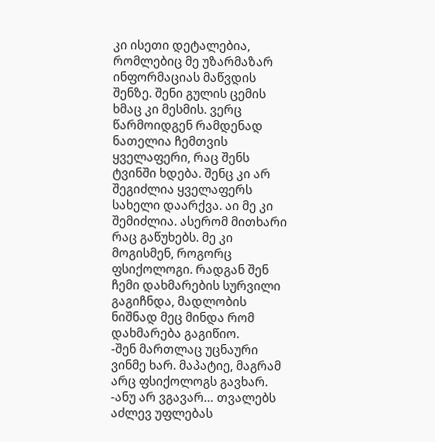კი ისეთი დეტალებია, რომლებიც მე უზარმაზარ ინფორმაციას მაწვდის შენზე. შენი გულის ცემის ხმაც კი მესმის. ვერც წარმოიდგენ რამდენად ნათელია ჩემთვის ყველაფერი, რაც შენს ტვინში ხდება. შენც კი არ შეგიძლია ყველაფერს სახელი დაარქვა. აი მე კი შემიძლია. ასერომ მითხარი რაც გაწუხებს. მე კი მოგისმენ, როგორც ფსიქოლოგი. რადგან შენ ჩემი დახმარების სურვილი გაგიჩნდა, მადლობის ნიშნად მეც მინდა რომ დახმარება გაგიწიო.
-შენ მართლაც უცნაური ვინმე ხარ. მაპატიე, მაგრამ არც ფსიქოლოგს გავხარ.
-ანუ არ ვგავარ… თვალებს აძლევ უფლებას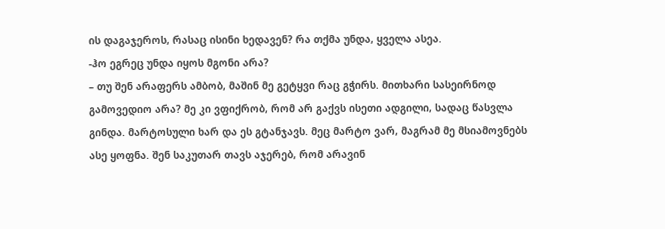ის დაგაჯეროს, რასაც ისინი ხედავენ? რა თქმა უნდა, ყველა ასეა.
-ჰო ეგრეც უნდა იყოს მგონი არა?
– თუ შენ არაფერს ამბობ, მაშინ მე გეტყვი რაც გჭირს. მითხარი სასეირნოდ გამოვედიო არა? მე კი ვფიქრობ, რომ არ გაქვს ისეთი ადგილი, სადაც წასვლა გინდა. მარტოსული ხარ და ეს გტანჯავს. მეც მარტო ვარ, მაგრამ მე მსიამოვნებს ასე ყოფნა. შენ საკუთარ თავს აჯერებ, რომ არავინ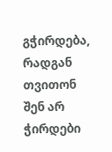გჭირდება, რადგან თვითონ შენ არ ჭირდები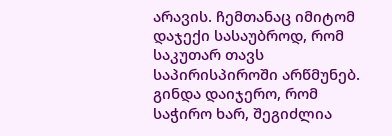არავის. ჩემთანაც იმიტომ დაჯექი სასაუბროდ, რომ საკუთარ თავს საპირისპიროში არწმუნებ. გინდა დაიჯერო, რომ საჭირო ხარ, შეგიძლია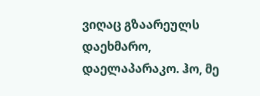ვიღაც გზაარეულს დაეხმარო, დაელაპარაკო. ჰო, მე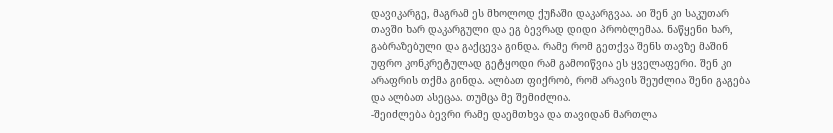დავიკარგე, მაგრამ ეს მხოლოდ ქუჩაში დაკარგვაა. აი შენ კი საკუთარ თავში ხარ დაკარგული და ეგ ბევრად დიდი პრობლემაა. ნაწყენი ხარ, გაბრაზებული და გაქცევა გინდა. რამე რომ გეთქვა შენს თავზე მაშინ უფრო კონკრეტულად გეტყოდი რამ გამოიწვია ეს ყველაფერი. შენ კი არაფრის თქმა გინდა. ალბათ ფიქრობ, რომ არავის შეუძლია შენი გაგება და ალბათ ასეცაა. თუმცა მე შემიძლია.
-შეიძლება ბევრი რამე დაემთხვა და თავიდან მართლა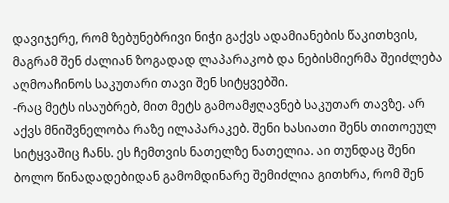დავიჯერე, რომ ზებუნებრივი ნიჭი გაქვს ადამიანების წაკითხვის, მაგრამ შენ ძალიან ზოგადად ლაპარაკობ და ნებისმიერმა შეიძლება აღმოაჩინოს საკუთარი თავი შენ სიტყვებში.
-რაც მეტს ისაუბრებ, მით მეტს გამოამჟღავნებ საკუთარ თავზე. არ აქვს მნიშვნელობა რაზე ილაპარაკებ. შენი ხასიათი შენს თითოეულ სიტყვაშიც ჩანს. ეს ჩემთვის ნათელზე ნათელია. აი თუნდაც შენი ბოლო წინადადებიდან გამომდინარე შემიძლია გითხრა, რომ შენ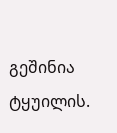გეშინია ტყუილის.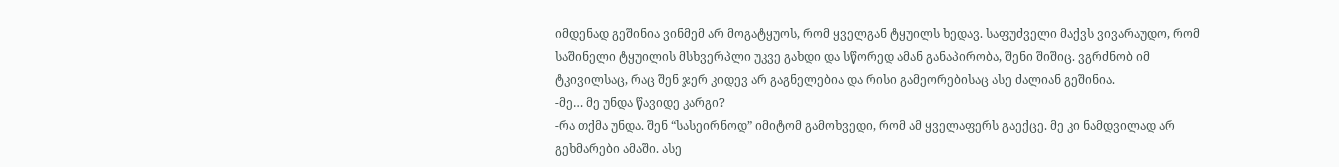იმდენად გეშინია ვინმემ არ მოგატყუოს, რომ ყველგან ტყუილს ხედავ. საფუძველი მაქვს ვივარაუდო, რომ საშინელი ტყუილის მსხვერპლი უკვე გახდი და სწორედ ამან განაპირობა, შენი შიშიც. ვგრძნობ იმ ტკივილსაც, რაც შენ ჯერ კიდევ არ გაგნელებია და რისი გამეორებისაც ასე ძალიან გეშინია.
-მე… მე უნდა წავიდე კარგი?
-რა თქმა უნდა. შენ “სასეირნოდ” იმიტომ გამოხვედი, რომ ამ ყველაფერს გაექცე. მე კი ნამდვილად არ გეხმარები ამაში. ასე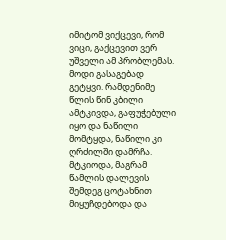იმიტომ ვიქცევი, რომ ვიცი, გაქცევით ვერ უშველი ამ პრობლემას. მოდი გასაგებად გეტყვი. რამდენიმე წლის წინ კბილი ამტკივდა, გაფუჭებული იყო და ნაწილი მომტყდა, ნაწილი კი ღრძილში დამრჩა. მტკიოდა, მაგრამ წამლის დალევის შემდეგ ცოტახნით მიყუჩდებოდა და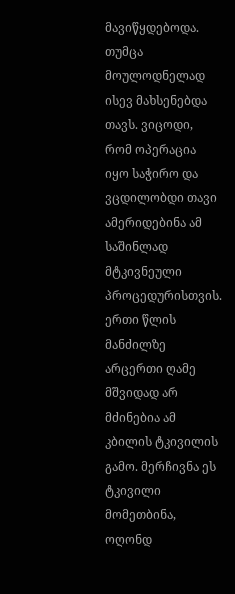მავიწყდებოდა. თუმცა მოულოდნელად ისევ მახსენებდა თავს. ვიცოდი, რომ ოპერაცია იყო საჭირო და ვცდილობდი თავი ამერიდებინა ამ საშინლად მტკივნეული პროცედურისთვის. ერთი წლის მანძილზე არცერთი ღამე მშვიდად არ მძინებია ამ კბილის ტკივილის გამო. მერჩივნა ეს ტკივილი მომეთბინა, ოღონდ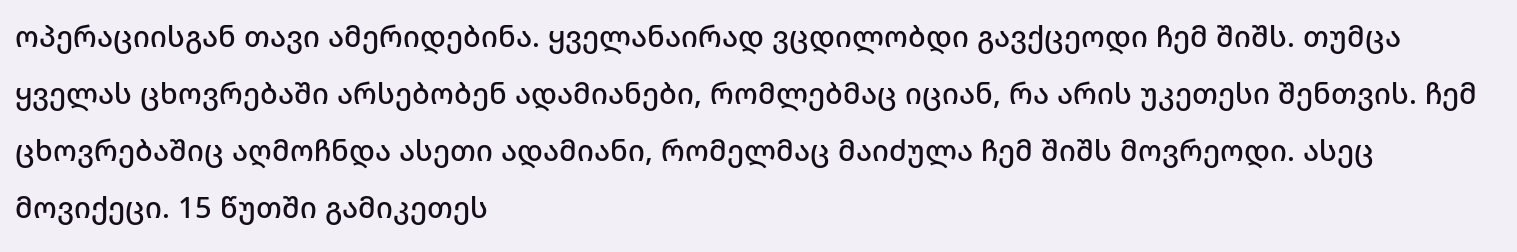ოპერაციისგან თავი ამერიდებინა. ყველანაირად ვცდილობდი გავქცეოდი ჩემ შიშს. თუმცა ყველას ცხოვრებაში არსებობენ ადამიანები, რომლებმაც იციან, რა არის უკეთესი შენთვის. ჩემ ცხოვრებაშიც აღმოჩნდა ასეთი ადამიანი, რომელმაც მაიძულა ჩემ შიშს მოვრეოდი. ასეც მოვიქეცი. 15 წუთში გამიკეთეს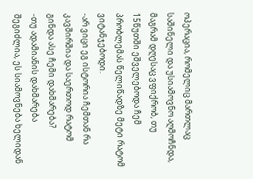ოპერაცია, რომელიც მართლაც საშინელი და უსიამოვნო აღმოჩნდა, მაგრამ დღესაც ვფიქრობ, თუ 15წუთში ეშველებოდა ჩემ პრობლემას წელიწადზე მეტი რატომ ვიტანჯებოდი.
-არ ვიცი ეგ ისტორია ჩემთან რა კავშირშია და საერთოდ რატომ გინდა ასე ჩემი დახმარება?
-თუ ადამიანის დახმარება შეგიძლია, ეს სიამოვნება ხელიდან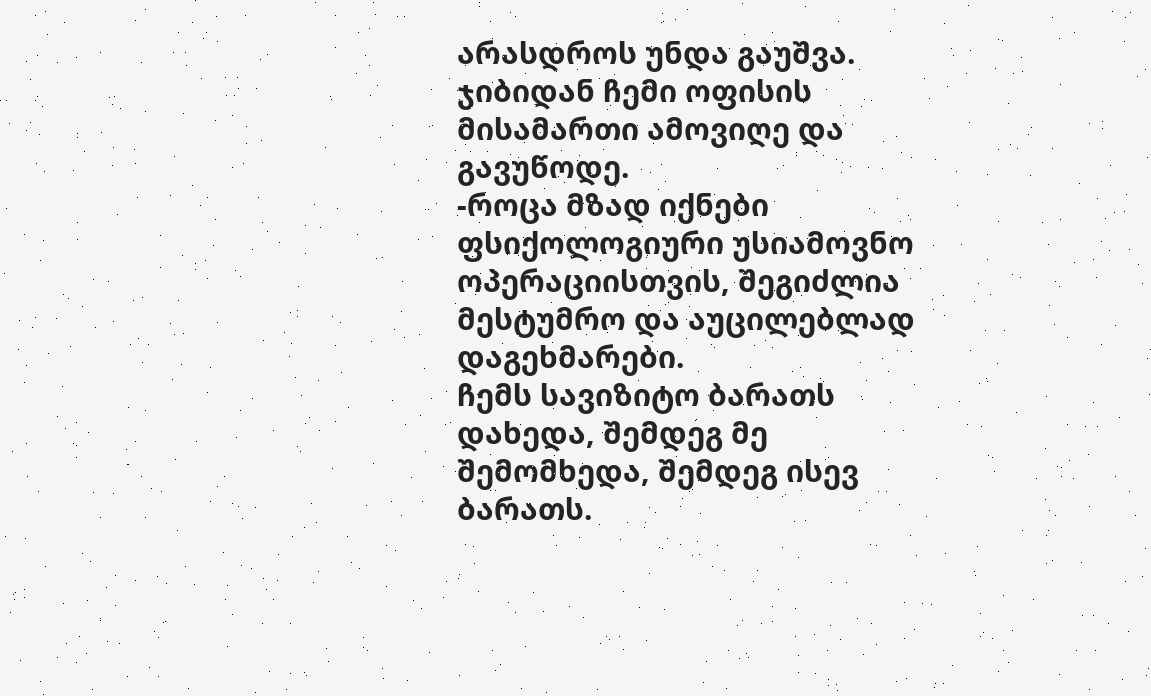არასდროს უნდა გაუშვა.
ჯიბიდან ჩემი ოფისის მისამართი ამოვიღე და გავუწოდე.
-როცა მზად იქნები ფსიქოლოგიური უსიამოვნო ოპერაციისთვის, შეგიძლია მესტუმრო და აუცილებლად დაგეხმარები.
ჩემს სავიზიტო ბარათს დახედა, შემდეგ მე შემომხედა, შემდეგ ისევ ბარათს.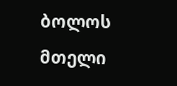ბოლოს მთელი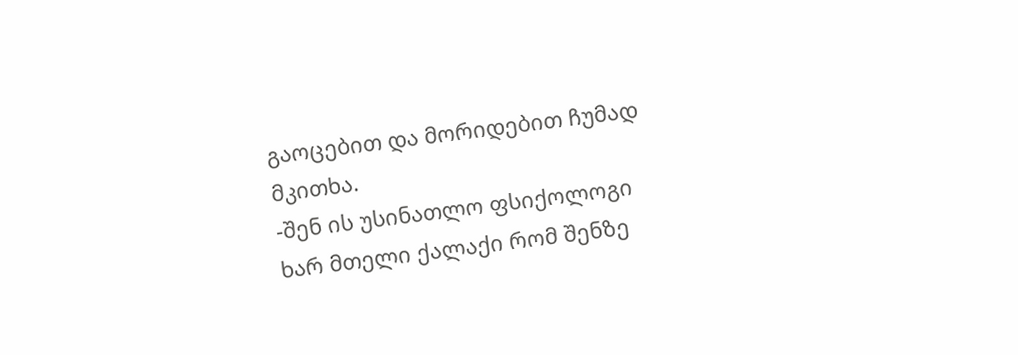გაოცებით და მორიდებით ჩუმად მკითხა.
-შენ ის უსინათლო ფსიქოლოგი ხარ მთელი ქალაქი რომ შენზე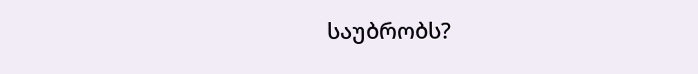საუბრობს?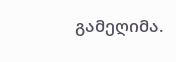გამეღიმა.